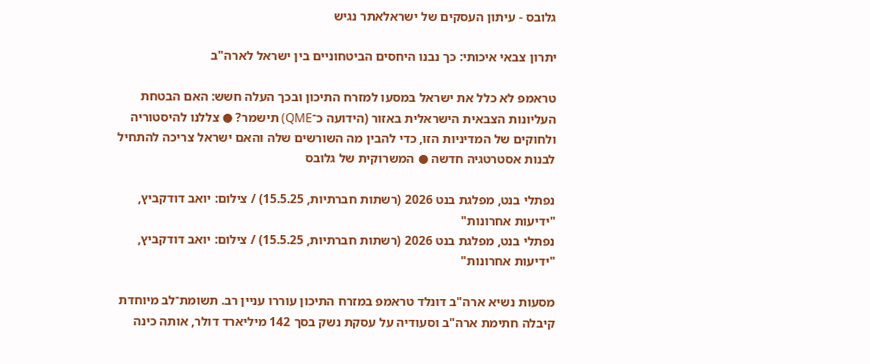גלובס - עיתון העסקים של ישראלאתר נגיש

יתרון צבאי איכותי: כך נבנו היחסים הביטחוניים בין ישראל לארה"ב

טראמפ לא כלל את ישראל במסעו למזרח התיכון ובכך העלה חשש: האם הבטחת העליונות הצבאית הישראלית באזור (הידועה כ־QME) תישמר? ● צללנו להיסטוריה ולחוקים של המדיניות הזו, כדי להבין מה השורשים שלה והאם ישראל צריכה להתחיל לבנות אסטרטגיה חדשה ● המשרוקית של גלובס

נפתלי בנט, מפלגת בנט 2026 (רשתות חברתיות, 15.5.25) / צילום: יואב דודקביץ, "ידיעות אחרונות"
נפתלי בנט, מפלגת בנט 2026 (רשתות חברתיות, 15.5.25) / צילום: יואב דודקביץ, "ידיעות אחרונות"

מסעות נשיא ארה"ב דונלד טראמפ במזרח התיכון עוררו עניין רב. תשומת־לב מיוחדת קיבלה חתימת ארה"ב וסעודיה על עסקת נשק בסך 142 מיליארד דולר, אותה כינה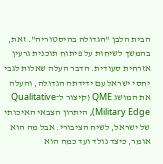הבית הלבן "הגדולה בהיסטוריה". זאת, בהמשך לשיחות על פיתוח תוכנית גרעין אזרחית סעודית. הדבר העלה שאלות לגבי יחסי ישראל עם ידידתה הגדולה, והעלה את המושג QME (קיצור ל־Qualitative Military Edge), היתרון הצבאי האיכותי של ישראל, לשיח הציבורי. אבל מה הוא אומר, כיצד נולד ועד כמה הוא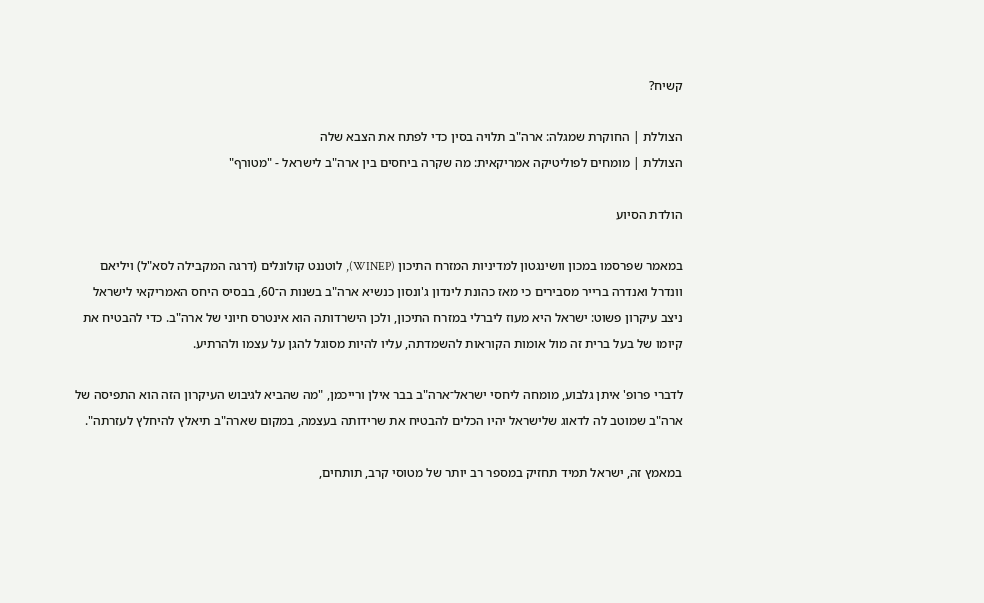קשיח?

הצוללת | החוקרת שמגלה: ארה"ב תלויה בסין כדי לפתח את הצבא שלה
הצוללת | מומחים לפוליטיקה אמריקאית: מה שקרה ביחסים בין ארה"ב לישראל - "מטורף"

הולדת הסיוע

במאמר שפרסמו במכון וושינגטון למדיניות המזרח התיכון (WINEP), לוטננט קולונלים (דרגה המקבילה לסא"ל) ויליאם וונדרל ואנדרה ברייר מסבירים כי מאז כהונת לינדון ג'ונסון כנשיא ארה"ב בשנות ה־60, בבסיס היחס האמריקאי לישראל ניצב עיקרון פשוט: ישראל היא מעוז ליברלי במזרח התיכון, ולכן הישרדותה הוא אינטרס חיוני של ארה"ב. כדי להבטיח את קיומו של בעל ברית זה מול אומות הקוראות להשמדתה, עליו להיות מסוגל להגן על עצמו ולהרתיע.

לדברי פרופ' איתן גלבוע, מומחה ליחסי ישראל־ארה"ב בבר אילן ורייכמן, "מה שהביא לגיבוש העיקרון הזה הוא התפיסה של ארה"ב שמוטב לה לדאוג שלישראל יהיו הכלים להבטיח את שרידותה בעצמה, במקום שארה"ב תיאלץ להיחלץ לעזרתה".

במאמץ זה, ישראל תמיד תחזיק במספר רב יותר של מטוסי קרב, תותחים,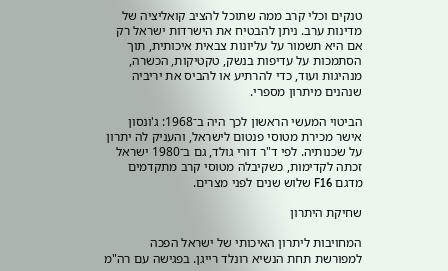טנקים וכלי קרב ממה שתוכל להציב קואליציה של מדינות ערב. ניתן להבטיח את הישרדות ישראל רק אם היא תשמור על עליונות צבאית איכותית, תוך הסתמכות על עדיפות בנשק, טקטיקות, הכשרה, מנהיגות ועוד, כדי להרתיע או להביס את יריביה שנהנים מיתרון מספרי.

הביטוי המעשי הראשון לכך היה ב־1968: ג'ונסון אישר מכירת מטוסי פנטום לישראל, והעניק לה יתרון על שכנותיה. לפי ד"ר דורי גולד, גם ב־1980 ישראל זכתה לקדימות, כשקיבלה מטוסי קרב מתקדמים מדגם F16 שלוש שנים לפני מצרים.

שחיקת היתרון

המחויבות ליתרון האיכותי של ישראל הפכה למפורשת תחת הנשיא רונלד רייגן. בפגישה עם רה"מ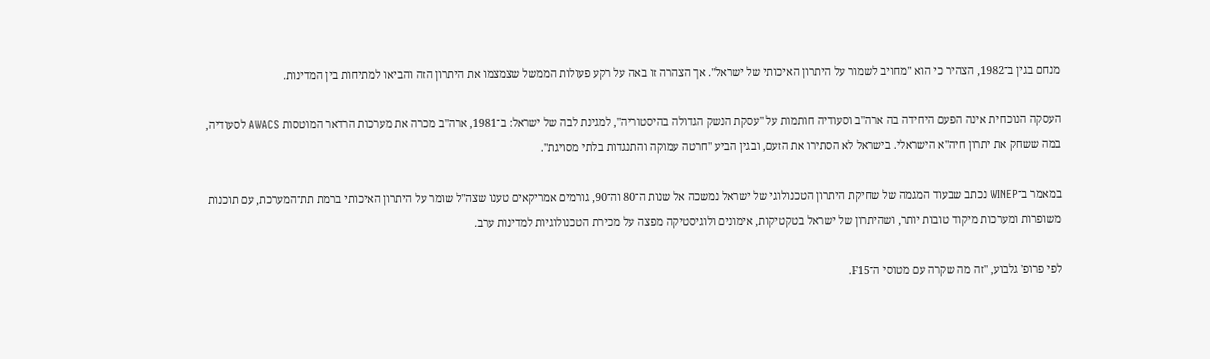מנחם בגין ב־1982, הצהיר כי הוא "מחויב לשמור על היתרון האיכותי של ישראל". אך הצהרה זו באה על רקע פעולות הממשל שצמצמו את היתרון הזה והביאו למתיחות בין המדינות.

העסקה הנוכחית אינה הפעם היחידה בה ארה"ב וסעודיה חותמות על "עסקת הנשק הגדולה בהיסטוריה", למגינת לבה של ישראל: ב־1981, ארה"ב מכרה את מערכות הרדאר המוטסות AWACS לסעודיה, במה ששחק את יתרון חיה"א הישראלי. בישראל לא הסתירו את הזעם, ובגין הביע "חרטה עמוקה והתנגדות בלתי מסויגת".

במאמר ב־WINEP נכתב שבעוד המגמה של שחיקת היתרון הטכנולוגי של ישראל נמשכה אל שנות ה־80 וה־90, גורמים אמריקאים טענו שצה"ל שומר על היתרון האיכותי ברמת תת־המערכת, עם תוכנות משופרות ומערכות מיקוד טובות יותר, ושהיתרון של ישראל בטקטיקות, אימונים ולוגיסטיקה מפצה על מכירת הטכנולוגיות למדינות ערב.

לפי פרופ' גלבוע, "זה מה שקרה עם מטוסי ה־F15.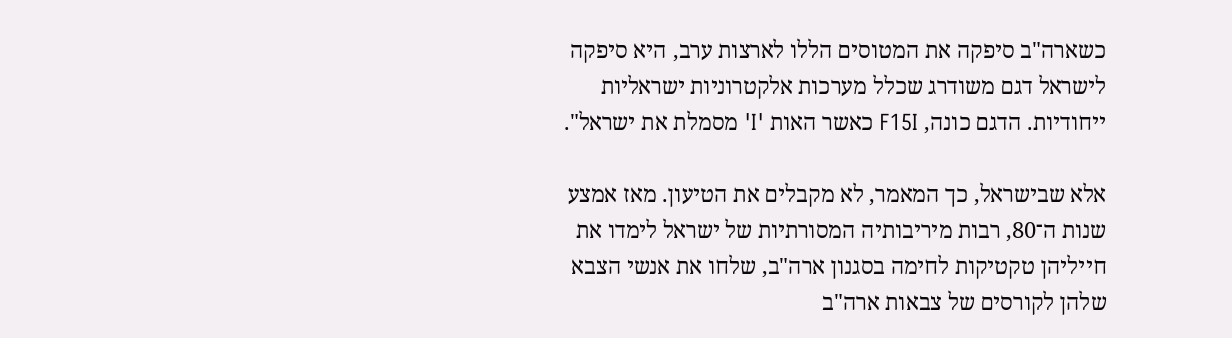כשארה"ב סיפקה את המטוסים הללו לארצות ערב, היא סיפקה לישראל דגם משודרג שכלל מערכות אלקטרוניות ישראליות ייחודיות. הדגם כונה, F15I כאשר האות 'I' מסמלת את ישראל".

אלא שבישראל, כך המאמר, לא מקבלים את הטיעון. מאז אמצע שנות ה־80, רבות מיריבותיה המסורתיות של ישראל לימדו את חייליהן טקטיקות לחימה בסגנון ארה"ב, שלחו את אנשי הצבא שלהן לקורסים של צבאות ארה"ב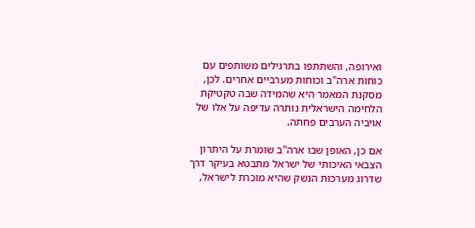ואירופה, והשתתפו בתרגילים משותפים עם כוחות ארה"ב וכוחות מערביים אחרים. לכן, מסקנת המאמר היא שהמידה שבה טקטיקת הלחימה הישראלית נותרה עדיפה על אלו של אויביה הערבים פחתה.

אם כן, האופן שבו ארה"ב שומרת על היתרון הצבאי האיכותי של ישראל מתבטא בעיקר דרך שדרוג מערכות הנשק שהיא מוכרת לישראל,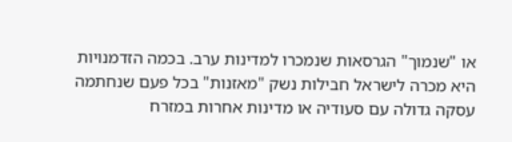או "שנמוך" הגרסאות שנמכרו למדינות ערב. בכמה הזדמנויות היא מכרה לישראל חבילות נשק "מאזנות" בכל פעם שנחתמה עסקה גדולה עם סעודיה או מדינות אחרות במזרח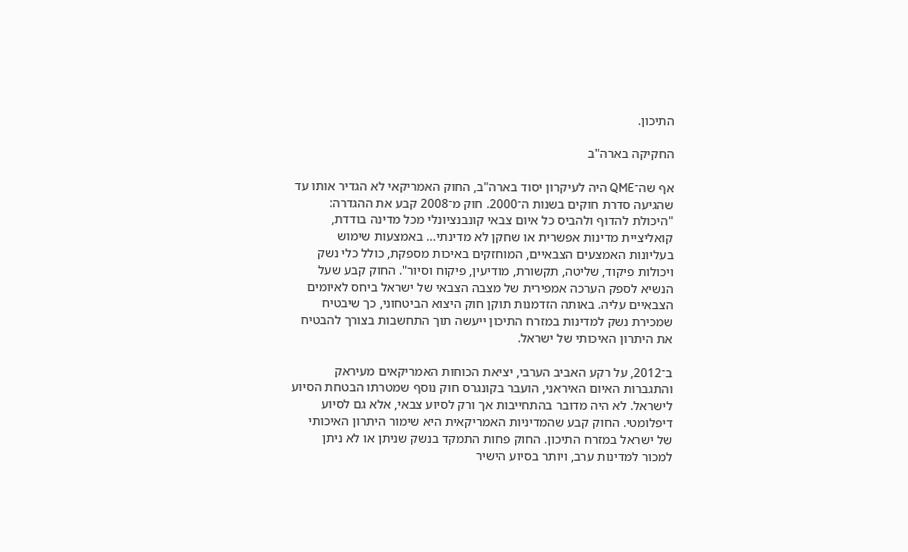התיכון.

החקיקה בארה"ב

אף שה־QME היה לעיקרון יסוד בארה"ב, החוק האמריקאי לא הגדיר אותו עד שהגיעה סדרת חוקים בשנות ה־2000. חוק מ־2008 קבע את ההגדרה: "היכולת להדוף ולהביס כל איום צבאי קונבנציונלי מכל מדינה בודדת, קואליציית מדינות אפשרית או שחקן לא מדינתי… באמצעות שימוש בעליונות האמצעים הצבאיים, המוחזקים באיכות מספקת, כולל כלי נשק ויכולות פיקוד, שליטה, תקשורת, מודיעין, פיקוח וסיור". החוק קבע שעל הנשיא לספק הערכה אמפירית של מצבה הצבאי של ישראל ביחס לאיומים הצבאיים עליה. באותה הזדמנות תוקן חוק היצוא הביטחוני, כך שיבטיח שמכירת נשק למדינות במזרח התיכון ייעשה תוך התחשבות בצורך להבטיח את היתרון האיכותי של ישראל.

ב־2012, על רקע האביב הערבי, יציאת הכוחות האמריקאים מעיראק והתגברות האיום האיראני, הועבר בקונגרס חוק נוסף שמטרתו הבטחת הסיוע לישראל. לא היה מדובר בהתחייבות אך ורק לסיוע צבאי, אלא גם לסיוע דיפלומטי. החוק קבע שהמדיניות האמריקאית היא שימור היתרון האיכותי של ישראל במזרח התיכון. החוק פחות התמקד בנשק שניתן או לא ניתן למכור למדינות ערב, ויותר בסיוע הישיר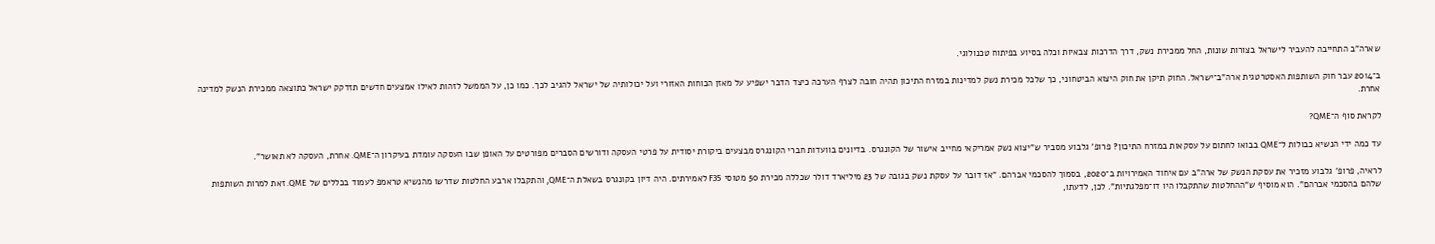שארה"ב התחייבה להעביר לישראל בצורות שונות, החל ממכירת נשק, דרך הדרכות צבאיות וכלה בסיוע בפיתוח טכנולוגי.

ב־2014 עבר חוק השותפות האסטרטגית ארה"ב־ישראל. החוק תיקן את חוק היצוא הביטחוני, כך שלכל מכירת נשק למדינות במזרח התיכון תהיה חובה לצרף הערכה כיצד הדבר ישפיע על מאזן הכוחות האזורי ועל יכולותיה של ישראל להגיב לכך. כמו כן, על הממשל לזהות לאילו אמצעים חדשים תזדקק ישראל כתוצאה ממכירת הנשק למדינה אחרת.

לקראת סוף ה־QME?

עד כמה ידי הנשיא כבולות ל־QME בבואו לחתום על עסקאות במזרח התיכון? פרופ' גלבוע מסביר ש"יצוא נשק אמריקאי מחייב אישור של הקונגרס. בדיונים בוועדות חברי הקונגרס מבצעים ביקורת יסודית על פרטי העסקה ודורשים הסברים מפורטים על האופן שבו העסקה עומדת בעיקרון ה־QME. אחרת, העסקה לא תאושר".

לראיה, פרופ' גלבוע מזכיר את עסקת הנשק של ארה"ב עם איחוד האמירויות ב־2020, בסמוך להסכמי אברהם. "אז דובר על עסקת נשק בגובה של 23 מיליארד דולר שכללה מכירת 50 מטוסי F35 לאמירתים. היה דיון בקונגרס בשאלת ה־QME, והתקבלו ארבע החלטות שדרשו מהנשיא טראמפ לעמוד בכללים של QME. זאת למרות השותפות שלהם בהסכמי אברהם". הוא מוסיף ש"ההחלטות שהתקבלו היו דו־מפלגתיות". לכן, לדעתו,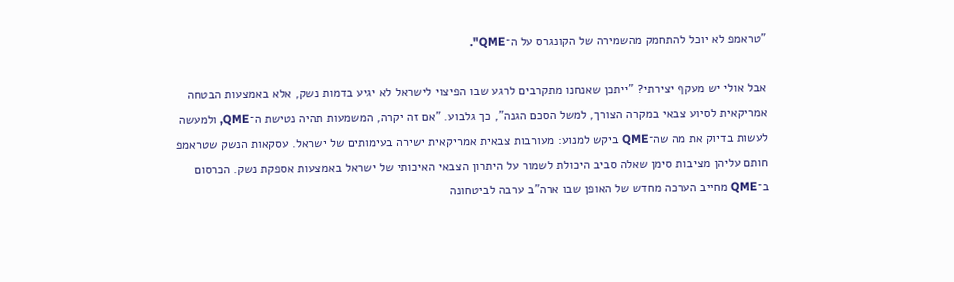"טראמפ לא יוכל להתחמק מהשמירה של הקונגרס על ה־QME".

אבל אולי יש מעקף יצירתי? "ייתכן שאנחנו מתקרבים לרגע שבו הפיצוי לישראל לא יגיע בדמות נשק, אלא באמצעות הבטחה אמריקאית לסיוע צבאי במקרה הצורך, למשל הסכם הגנה", כך גלבוע. "אם זה יקרה, המשמעות תהיה נטישת ה־QME, ולמעשה לעשות בדיוק את מה שה־QME ביקש למנוע: מעורבות צבאית אמריקאית ישירה בעימותים של ישראל. עסקאות הנשק שטראמפ חותם עליהן מציבות סימן שאלה סביב היכולת לשמור על היתרון הצבאי האיכותי של ישראל באמצעות אספקת נשק. הכרסום ב־QME מחייב הערכה מחדש של האופן שבו ארה"ב ערבה לביטחונה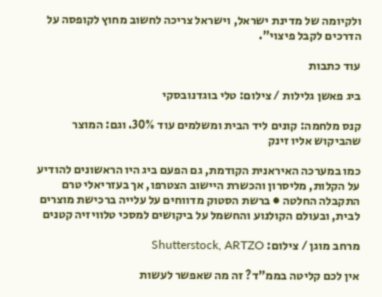ולקיומה של מדינת ישראל, וישראל צריכה לחשוב מחוץ לקופסה על הדרכים לקבל פיצוי".

עוד כתבות

ביג פאשן גלילות / צילום: טלי בוגדנובסקי

קנס מלחמה: קונים ליד הבית ומשלמים עוד 30%. וגם: המוצר שהביקוש אליו זינק

כמו במערכה האיראנית הקודמת, גם הפעם ביג היו הראשונים להודיע על הקלות, מליסרון והכשרת היישוב הצטרפו, אך בעזריאלי טרם התקבלה החלטה ● ברשת הסטוק מדווחים על עלייה ברכישת מוצרים לבית, ובעולם הקולנוע והחשמל על ביקושים למסכי טלוויזיה קטנים

מרחב מוגן / צילום: Shutterstock, ARTZO

אין לכם קליטה בממ"ד? זה מה שאפשר לעשות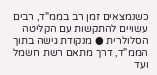כשנמצאים זמן רב בממ"ד, רבים עשויים להתקשות עם הקליטה הסלולרית ● מנקודת גישה בתוך הממ"ד, דרך מתאם רשת חשמל ועד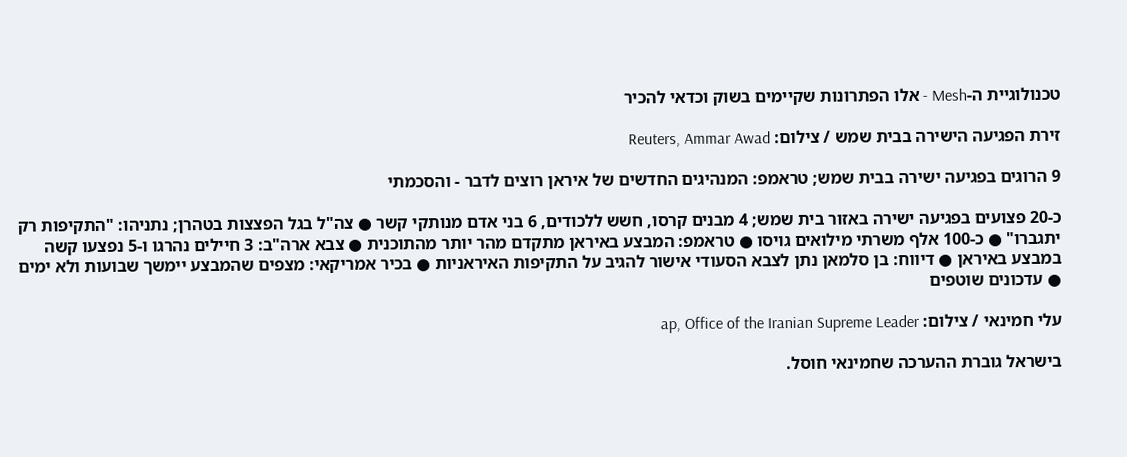טכנולוגיית ה-Mesh - אלו הפתרונות שקיימים בשוק וכדאי להכיר

זירת הפגיעה הישירה בבית שמש / צילום: Reuters, Ammar Awad

9 הרוגים בפגיעה ישירה בבית שמש; טראמפ: המנהיגים החדשים של איראן רוצים לדבר - והסכמתי

כ-20 פצועים בפגיעה ישירה באזור בית שמש; 4 מבנים קרסו, חשש ללכודים, 6 בני אדם מנותקי קשר ● צה"ל בגל הפצצות בטהרן; נתניהו: "התקיפות רק יתגברו" ● כ-100 אלף משרתי מילואים גויסו ● טראמפ: המבצע באיראן מתקדם מהר יותר מהתוכנית ● צבא ארה"ב: 3 חיילים נהרגו ו-5 נפצעו קשה במבצע באיראן ● דיווח: בן סלמאן נתן לצבא הסעודי אישור להגיב על התקיפות האיראניות ● בכיר אמריקאי: מצפים שהמבצע יימשך שבועות ולא ימים ● עדכונים שוטפים

עלי חמינאי / צילום: ap, Office of the Iranian Supreme Leader

בישראל גוברת ההערכה שחמינאי חוסל.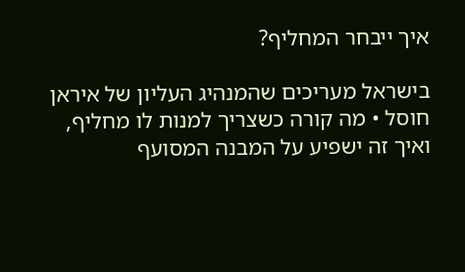איך ייבחר המחליף?

בישראל מעריכים שהמנהיג העליון של איראן חוסל • מה קורה כשצריך למנות לו מחליף, ואיך זה ישפיע על המבנה המסועף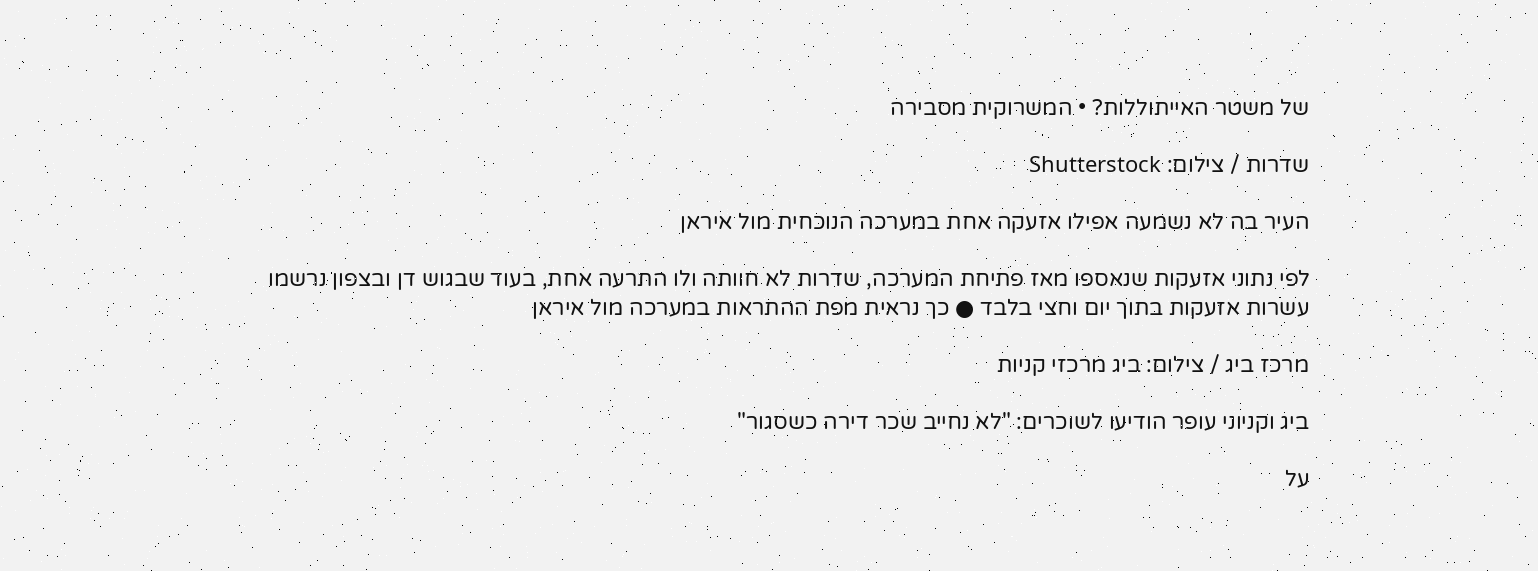של משטר האייתוללות? • המשרוקית מסבירה

שדרות / צילום: Shutterstock

העיר בה לא נשמעה אפילו אזעקה אחת במערכה הנוכחית מול איראן

לפי נתוני אזעקות שנאספו מאז פתיחת המערכה, שדרות לא חוותה ולו התרעה אחת, בעוד שבגוש דן ובצפון נרשמו עשרות אזעקות בתוך יום וחצי בלבד ● כך נראית מפת ההתראות במערכה מול איראן

מרכז ביג / צילום: ביג מרכזי קניות

ביג וקניוני עופר הודיעו לשוכרים: "לא נחייב שכר דירה כשסגור"

על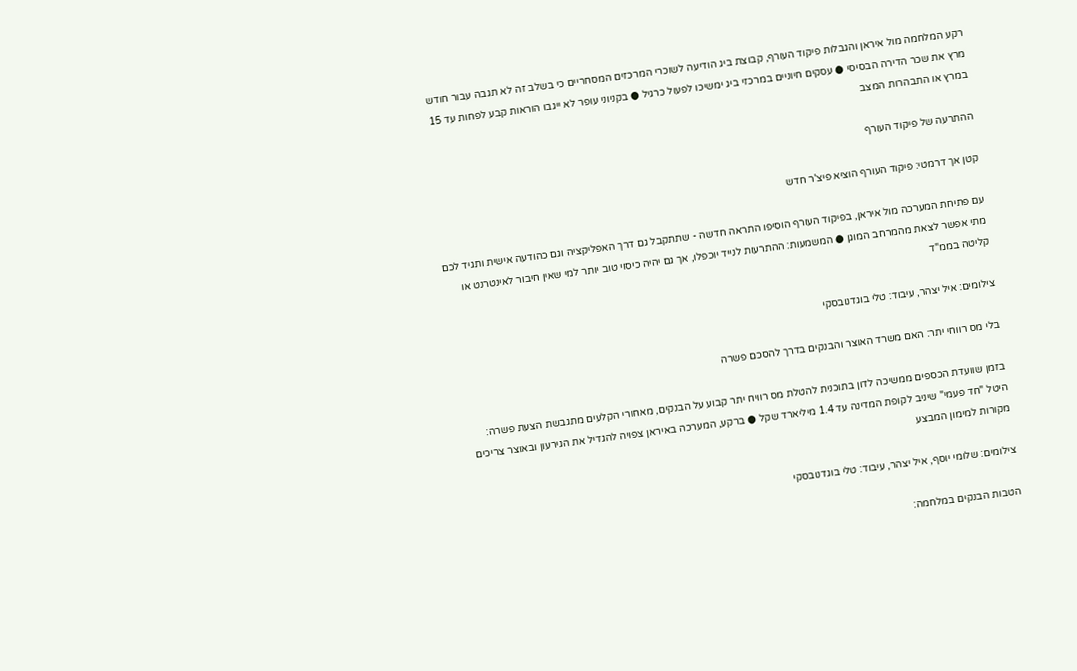רקע המלחמה מול איראן והגבלות פיקוד העורף, קבוצת ביג הודיעה לשוכרי המרכזים המסחריים כי בשלב זה לא תגבה עבור חודש מרץ את שכר הדירה הבסיסי ● עסקים חיוניים במרכזי ביג ימשיכו לפעול כרגיל ● בקניוני עופר לא ייגבו הוראות קבע לפחות עד 15 במרץ או התבהרות המצב

ההתרעה של פיקוד העורף

קטן אך דרמטי: פיקוד העורף הוציא פיצ'ר חדש

עם פתיחת המערכה מול איראן, בפיקוד העורף הוסיפו התראה חדשה - שתתקבל גם דרך האפליקציה וגם כהודעה אישית ותגיד לכם מתי אפשר לצאת מהמרחב המוגן ● המשמעות: ההתרעות לנייד יוכפלו, אך גם יהיה כיסוי טוב יותר למי שאין חיבור לאינטרנט או קליטה בממ"ד

צילומים: איל יצהר, עיבוד: טלי בוגדנובסקי

בלי מס רווחי יתר: האם משרד האוצר והבנקים בדרך להסכם פשרה

בזמן שוועדת הכספים ממשיכה לדון בתוכנית להטלת מס רוויח יתר קבוע על הבנקים, מאחורי הקלעים מתגבשת הצעת פשרה: היטל "חד פעמי" שיניב לקופת המדינה עד 1.4 מיליארד שקל ● ברקע, המערכה באיראן צפויה להגדיל את הגירעון ובאוצר צריכים מקורות למימון המבצע

צילומים: שלומי יוסף, איל יצהר, עיבוד: טלי בוגדנובסקי

הטבות הבנקים במלחמה: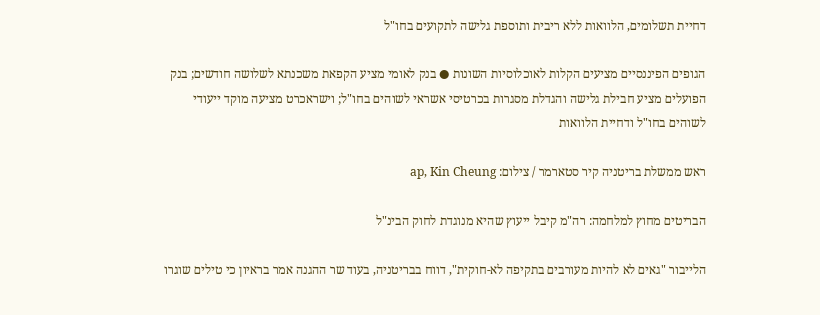דחיית תשלומים, הלוואות ללא ריבית ותוספת גלישה לתקועים בחו"ל

הגופים הפיננסיים מציעים הקלות לאוכלוסיות השונות ● בנק לאומי מציע הקפאת משכנתא לשלושה חודשים; בנק הפועלים מציע חבילת גלישה והגדלת מסגרות בכרטיסי אשראי לשוהים בחו"ל; וישראכרט מציעה מוקד ייעודי לשוהים בחו"ל ודחיית הלוואות

ראש ממשלת בריטניה קיר סטארמר / צילום: ap, Kin Cheung

הבריטים מחוץ למלחמה: רה"מ קיבל ייעוץ שהיא מנוגדת לחוק הבינ"ל

הלייבור "גאים לא להיות מעורבים בתקיפה לא-חוקית", דווח בבריטניה, בעוד שר ההגנה אמר בראיון כי טילים שוגרו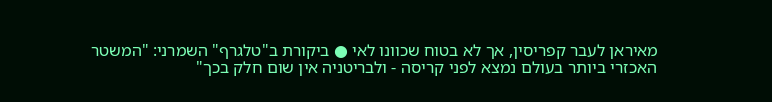מאיראן לעבר קפריסין, אך לא בטוח שכוונו לאי ● ביקורת ב"טלגרף" השמרני: "המשטר האכזרי ביותר בעולם נמצא לפני קריסה - ולבריטניה אין שום חלק בכך"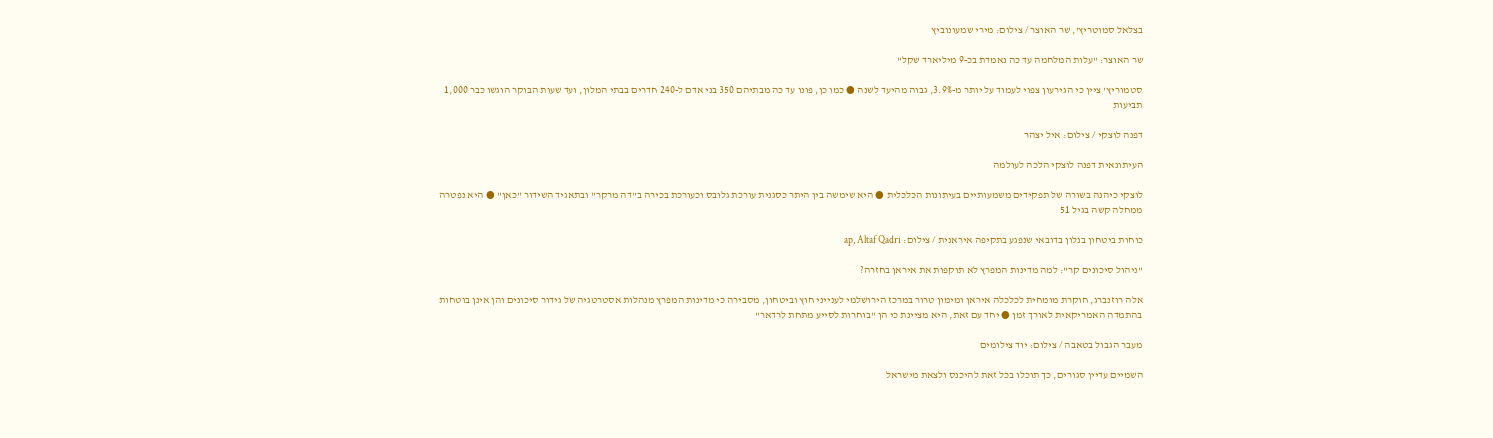בצלאל סמוטריץ', שר האוצר / צילום: מירי שמעונוביץ

שר האוצר: "עלות המלחמה עד כה נאמדת בכ-9 מיליארד שקל"

סטמוריץ' ציין כי הגירעון צפוי לעמוד על יותר מ-3.9%, גבוה מהיעד לשנה ● כמו כן, פונו עד כה מבתיהם 350 בני אדם ל-240 חדרים בבתי המלון, ועד שעות הבוקר הוגשו כבר 1,000 תביעות

דפנה לוצקי / צילום: איל יצהר

העיתונאית דפנה לוצקי הלכה לעולמה

לוצקי כיהנה בשורה של תפקידים משמעותיים בעיתונות הכלכלית ● היא שימשה בין היתר כסגנית עורכת גלובס וכעורכת בכירה ב"דה מרקר" ובתאגיד השידור "כאן" ● היא נפטרה ממחלה קשה בגיל 51

כוחות ביטחון בנלון בדובאי שנפגע בתקיפה איראנית / צילום: ap, Altaf Qadri

"ניהול סיכונים קר": למה מדינות המפרץ לא תוקפות את איראן בחזרה?

אלה רוזנברג, חוקרת מומחית לכלכלה איראן ומימון טרור במרכז הירושלמי לענייני חוץ וביטחון, מסבירה כי מדינות המפרץ מנהלות אסטרטגיה של גידור סיכונים והן אינן בוטחות בהתמדה האמריקאית לאורך זמן ● יחד עם זאת, היא מציינת כי הן "בוחרות לסייע מתחת לרדאר"

מעבר הגבול בטאבה / צילום: יוד צילומים

השמיים עדיין סגורים, כך תוכלו בכל זאת להיכנס ולצאת מישראל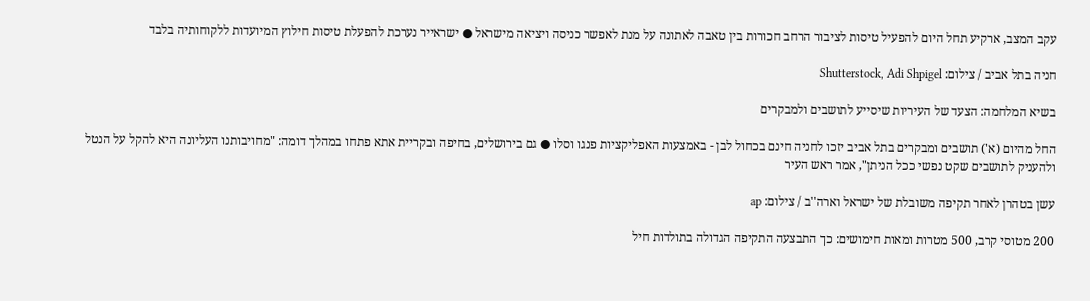עקב המצב, ארקיע תחל היום להפעיל טיסות לציבור הרחב חכורות בין טאבה לאתונה על מנת לאפשר כניסה ויציאה מישראל ● ישראייר נערכת להפעלת טיסות חילוץ המיועדות ללקוחותיה בלבד

חניה בתל אביב / צילום: Shutterstock, Adi Shpigel

בשיא המלחמה: הצעד של העיריות שיסייע לתושבים ולמבקרים

החל מהיום (א') תושבים ומבקרים בתל אביב יזכו לחניה חינם בכחול לבן - באמצעות האפליקציות פנגו וסלו ● גם בירושלים, בחיפה ובקריית אתא פתחו במהלך דומה: "מחויבותנו העליונה היא להקל על הנטל ולהעניק לתושבים שקט נפשי ככל הניתן", אמר ראש העיר

עשן בטהרן לאחר תקיפה משובלת של ישראל וארה''ב / צילום: ap

200 מטוסי קרב, 500 מטרות ומאות חימושים: כך התבצעה התקיפה הגדולה בתולדות חיל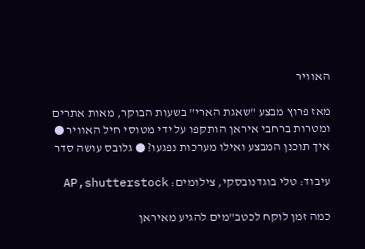האוויר

מאז פרוץ מבצע "שאגת הארי" בשעות הבוקר, מאות אתרים ומטרות ברחבי איראן הותקפו על ידי מטוסי חיל האוויר ● איך תוכנן המבצע ואילו מערכות נפגעו? ● גלובס עושה סדר

עיבוד: טלי בוגדנובסקי, צילומים: AP,shutterstock

כמה זמן לוקח לכטב"מים להגיע מאיראן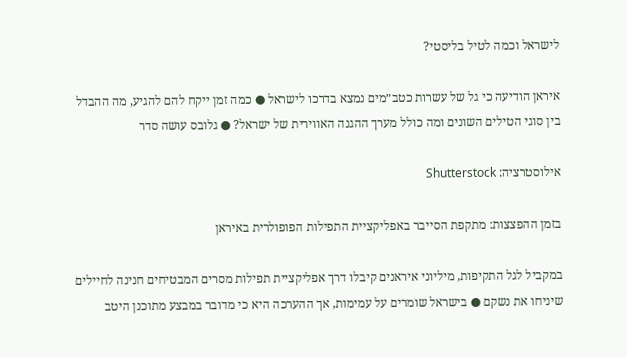לישראל וכמה לטיל בליסטי?

איראן הודיעה כי גל של עשרות כטב״מים נמצא בדרכו לישראל ● כמה זמן ייקח להם להגיע, מה ההבדל בין סוגי הטילים השונים ומה כולל מערך ההגנה האווירית של ישראל? ● גלובס עושה סדר

אילוסטרציה: Shutterstock

בזמן ההפצצות: מתקפת הסייבר באפליקציית התפילות הפופולרית באיראן

במקביל לגל התקיפות, מיליוני איראנים קיבלו דרך אפליקציית תפילות מסרים המבטיחים חנינה לחיילים שיניחו את נשקם ● בישראל שומרים על עמימות, אך ההערכה היא כי מדובר במבצע מתוכנן היטב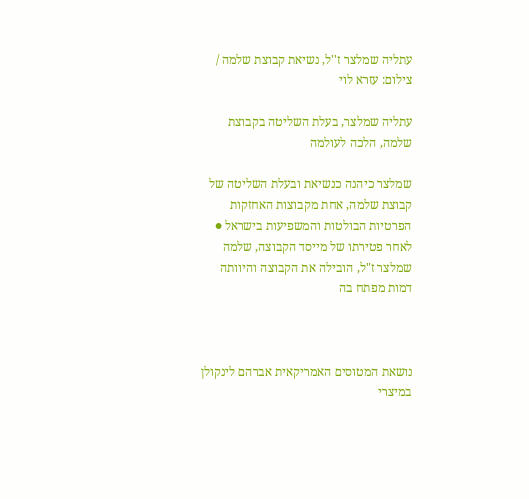עתליה שמלצר ז''ל, נשיאת קבוצת שלמה / צילום: עזרא לוי

עתליה שמלצר, בעלת השליטה בקבוצת שלמה, הלכה לעולמה

שמלצר כיהנה כנשיאת ובעלת השליטה של קבוצת שלמה, אחת מקבוצות האחזקות הפרטיות הבולטות והמשפיעות בישראל ● לאחר פטירתו של מייסד הקבוצה, שלמה שמלצר ז"ל, הובילה את הקבוצה והיוותה דמות מפתח בה



נושאת המטוסים האמריקאית אברהם לינקולן במיצרי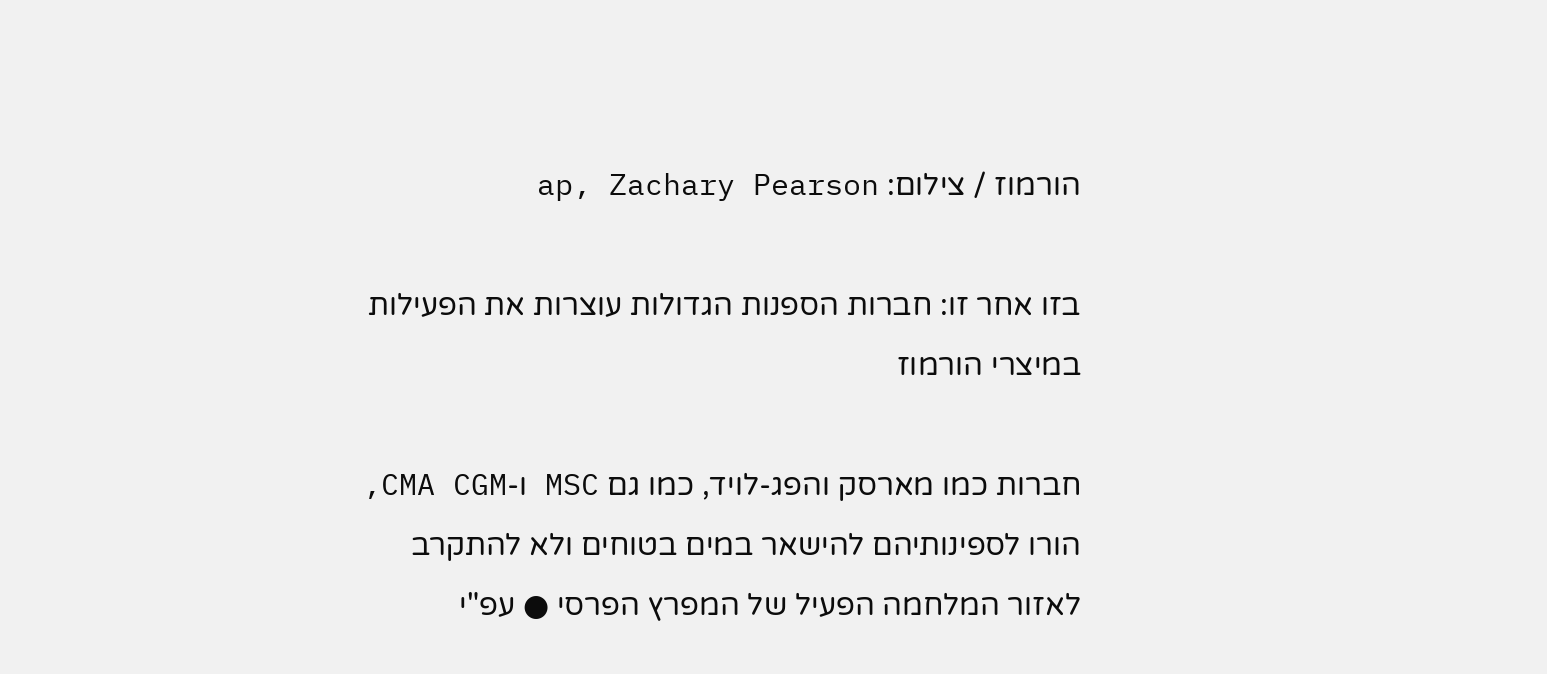הורמוז / צילום: ap, Zachary Pearson

בזו אחר זו: חברות הספנות הגדולות עוצרות את הפעילות במיצרי הורמוז

חברות כמו מארסק והפג-לויד, כמו גם MSC ו-CMA CGM, הורו לספינותיהם להישאר במים בטוחים ולא להתקרב לאזור המלחמה הפעיל של המפרץ הפרסי ● עפ"י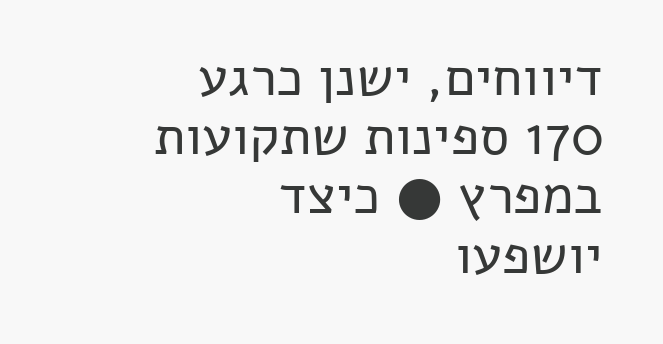דיווחים, ישנן כרגע 170 ספינות שתקועות במפרץ ● כיצד יושפעו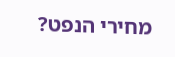מחירי הנפט?